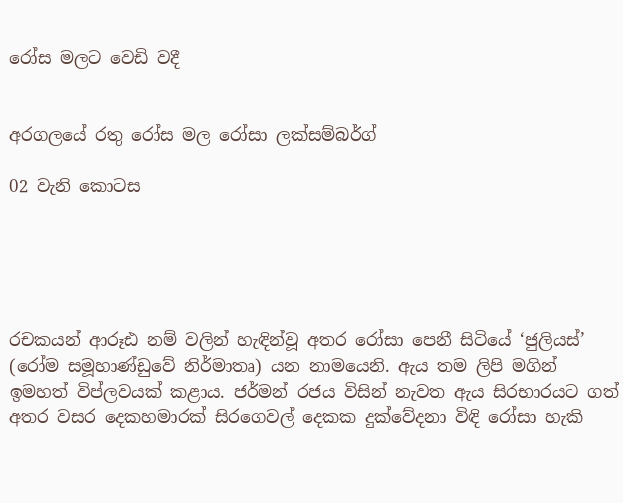රෝස මලට වෙඩි වදී


අරගලයේ රතු රෝස මල රෝසා ලක්සම්බර්ග්

02 වැනි කොටස





රචකයන් ආරූඪ නම් වලින් හැඳින්වූ අතර රෝසා පෙනී සිටියේ ‘ජුලියස්’ (රෝම සමූහාණ්ඩුවේ නිර්මාතෘ) යන නාමයෙනි. ඇය තම ලිපි මගින් ඉමහත් විප්ලවයක් කළාය. ජර්මන් රජය විසින් නැවත ඇය සිරභාරයට ගත් අතර වසර දෙකහමාරක් සිරගෙවල් දෙකක දුක්වේදනා විඳි රෝසා හැකි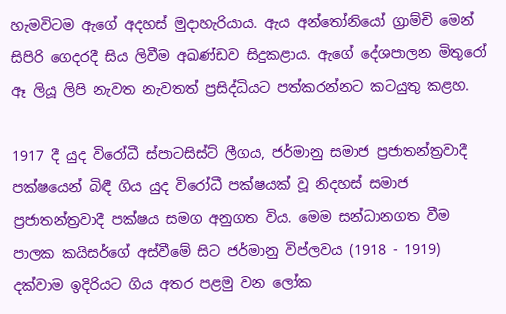හැමවිටම ඇගේ අදහස් මුදාහැරියාය. ඇය අන්තෝනියෝ ග්‍රාම්චි මෙන් සිපිරි ගෙදරදී සිය ලිවීම අඛණ්ඩව සිදුකළාය. ඇගේ දේශපාලන මිතුරෝ ඈ ලියූ ලිපි නැවත නැවතත් ප්‍රසිද්ධියට පත්කරන්නට කටයුතු කළහ.

1917 දී යුද විරෝධී ස්පාටසිස්ට් ලීගය, ජර්මානු සමාජ ප්‍රජාතන්ත්‍රවාදී පක්ෂයෙන් බිඳී ගිය යුද විරෝධී පක්ෂයක් වූ නිදහස් සමාජ ප්‍රජාතන්ත්‍රවාදී පක්ෂය සමග අනුගත විය. මෙම සන්ධානගත වීම පාලක කයිසර්ගේ අස්වීමේ සිට ජර්මානු විප්ලවය (1918 - 1919) දක්වාම ඉදිරියට ගිය අතර පළමු වන ලෝක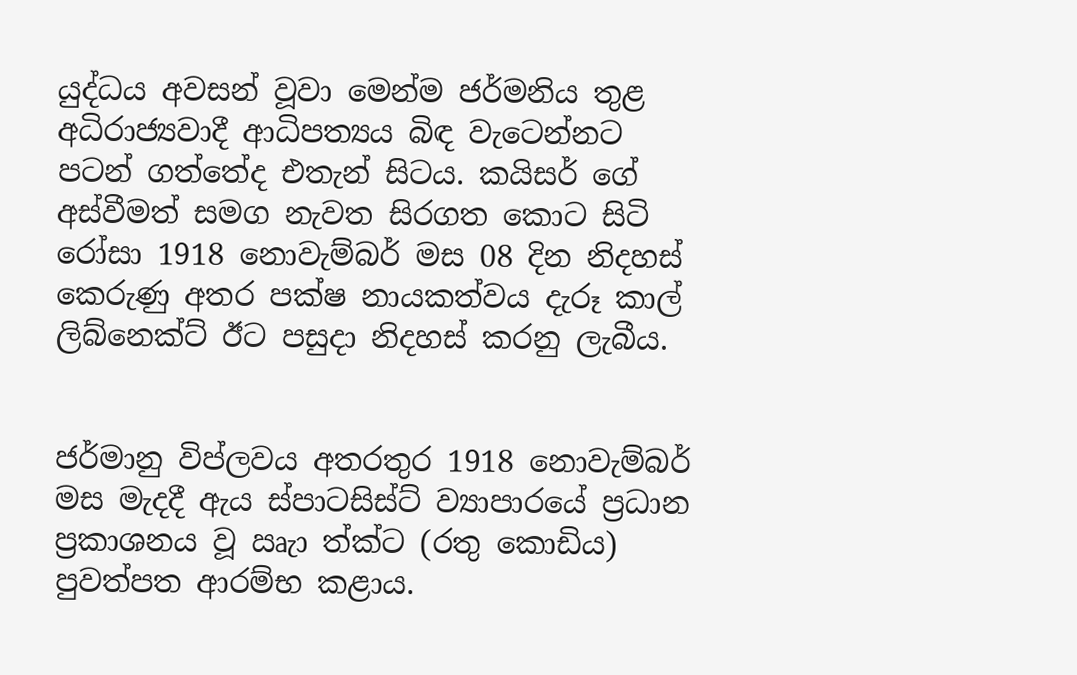යුද්ධය අවසන් වූවා මෙන්ම ජර්මනිය තුළ අධිරාජ්‍යවාදී ආධිපත්‍යය බිඳ වැටෙන්නට පටන් ගත්තේද එතැන් සිටය. කයිසර් ගේ අස්වීමත් සමග නැවත සිරගත කොට සිටි රෝසා 1918 නොවැම්බර් මස 08 දින නිදහස් කෙරුණු අතර පක්ෂ නායකත්වය දැරූ කාල් ලිබ්නෙක්ට් ඊට පසුදා නිදහස් කරනු ලැබීය.


ජර්මානු විප්ලවය අතරතුර 1918 නොවැම්බර් මස මැදදී ඇය ස්පාටසිස්ට් ව්‍යාපාරයේ ප්‍රධාන ප්‍රකාශනය වූ ඍැා ත්‍ක්ට (රතු කොඩිය) පුවත්පත ආරම්භ කළාය.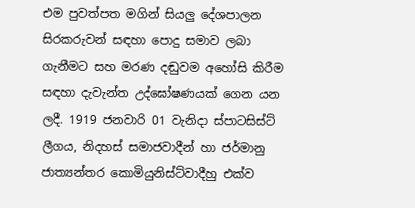එම පුවත්පත මගින් සියලු දේශපාලන සිරකරුවන් සඳහා පොදු සමාව ලබා ගැනීමට සහ මරණ දඬුවම අහෝසි කිරීම සඳහා දැවැන්ත උද්ඝෝෂණයක් ගෙන යන ලදී. 1919 ජනවාරි 01 වැනිදා ස්පාටසිස්ට් ලීගය, නිදහස් සමාජවාදීන් හා ජර්මානු ජාත්‍යන්තර කොමියුනිස්ට්වාදීහු එක්ව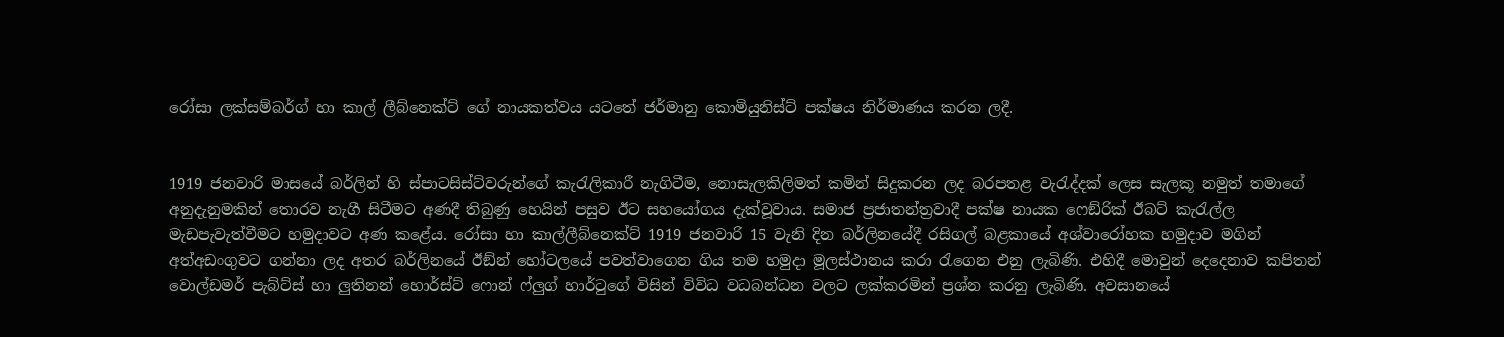රෝසා ලක්සම්බර්ග් හා කාල් ලීබ්නෙක්ට් ගේ නායකත්වය යටතේ ජර්මානු කොමියුනිස්ට් පක්ෂය නිර්මාණය කරන ලදී.


1919 ජනවාරි මාසයේ බර්ලින් හි ස්පාටසිස්ට්වරුන්ගේ කැරැලිකාරී නැගිටීම, නොසැලකිලිමත් කමින් සිදුකරන ලද බරපතළ වැරැද්දක් ලෙස සැලකූ නමුත් තමාගේ අනුදැනුමකින් තොරව නැගී සිටීමට අණදී තිබුණු හෙයින් පසුව ඊට සහයෝගය දැක්වූවාය. සමාජ ප්‍රජාතන්ත්‍රවාදී පක්ෂ නායක ෆෙඞ්රික් ඊබට් කැරැල්ල මැඩපැවැත්වීමට හමුදාවට අණ කළේය. රෝසා හා කාල්ලීබ්නෙක්ට් 1919 ජනවාරි 15 වැනි දින බර්ලිනයේදී රසිගල් බළකායේ අශ්වාරෝහක හමුදාව මගින් අත්අඩංගුවට ගන්නා ලද අතර බර්ලිනයේ ඊඞ්න් හෝටලයේ පවත්වාගෙන ගිය තම හමුදා මූලස්ථානය කරා රැගෙන එනු ලැබිණි. එහිදී මොවුන් දෙදෙනාව කපිතන් වොල්ඩමර් පැබ්ට්ස් හා ලුතිනන් හොර්ස්ට් ෆොන් ෆ්ලුග් හාර්ටුගේ විසින් විවිධ වධබන්ධන වලට ලක්කරමින් ප්‍රශ්න කරනු ලැබිණි. අවසානයේ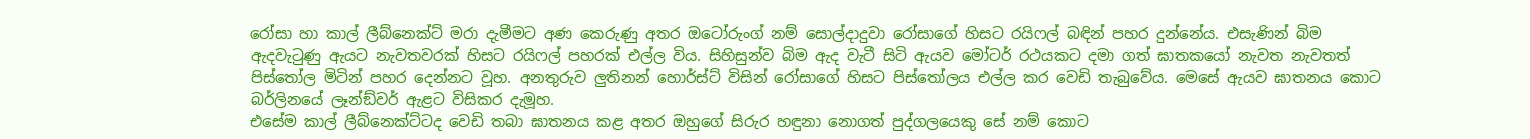රෝසා හා කාල් ලීබ්නෙක්ට් මරා දැමීමට අණ කෙරුණු අතර ඔටෝරුංග් නම් සොල්දාදුවා රෝසාගේ හිසට රයිෆල් බඳින් පහර දුන්නේය. එසැණින් බිම ඇදවැටුණු ඇයට නැවතවරක් හිසට රයිෆල් පහරක් එල්ල විය. සිහිසුන්ව බිම ඇද වැටී සිටි ඇයව මෝටර් රථයකට දමා ගත් ඝාතකයෝ නැවත නැවතත් පිස්තෝල මිටින් පහර දෙන්නට වූහ. අනතුරුව ලුතිනන් හොර්ස්ට් විසින් රෝසාගේ හිසට පිස්තෝලය එල්ල කර වෙඩි තැබුවේය. මෙසේ ඇයව ඝාතනය කොට බර්ලිනයේ ලෑන්ඞ්වර් ඇළට විසිකර දැමූහ.
එසේම කාල් ලීබ්නෙක්ට්ටද වෙඩි තබා ඝාතනය කළ අතර ඔහුගේ සිරුර හඳුනා නොගත් පුද්ගලයෙකු සේ නම් කොට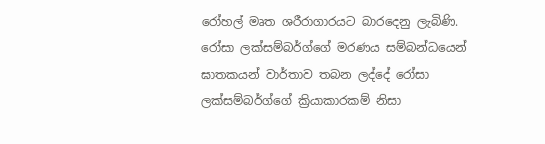රෝහල් මෘත ශරීරාගාරයට බාරදෙනු ලැබිණි. රෝසා ලක්සම්බර්ග්ගේ මරණය සම්බන්ධයෙන් ඝාතකයන් වාර්තාව තබන ලද්දේ රෝසා ලක්සම්බර්ග්ගේ ක්‍රියාකාරකම් නිසා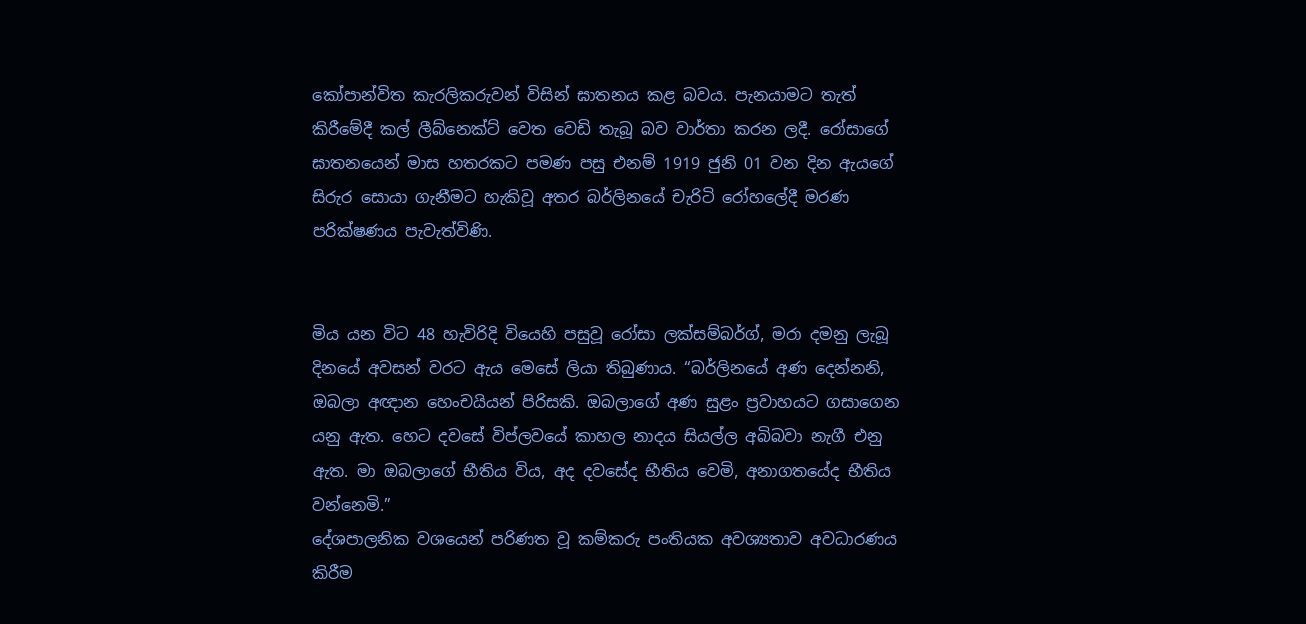කෝපාන්විත කැරලිකරුවන් විසින් ඝාතනය කළ බවය. පැනයාමට තැත් කිරීමේදී කල් ලීබ්නෙක්ට් වෙත වෙඩි තැබූ බව වාර්තා කරන ලදී. රෝසාගේ ඝාතනයෙන් මාස හතරකට පමණ පසු එනම් 1919 ජුනි 01 වන දින ඇයගේ සිරුර සොයා ගැනීමට හැකිවූ අතර බර්ලිනයේ චැරිටි රෝහලේදී මරණ පරික්ෂණය පැවැත්විණි.


මිය යන විට 48 හැවිරිදි වියෙහි පසුවූ රෝසා ලක්සම්බර්ග්, මරා දමනු ලැබූ දිනයේ අවසන් වරට ඇය මෙසේ ලියා තිබුණාය. “බර්ලිනයේ අණ දෙන්නනි, ඔබලා අඥාන හෙංචයියන් පිරිසකි. ඔබලාගේ අණ සුළං ප්‍රවාහයට ගසාගෙන යනු ඇත. හෙට දවසේ විප්ලවයේ කාහල නාදය සියල්ල අබිබවා නැගී එනු ඇත. මා ඔබලාගේ භීතිය විය, අද දවසේද භීතිය වෙමි, අනාගතයේද භීතිය වන්නෙමි.”
දේශපාලනික වශයෙන් පරිණත වූ කම්කරු පංතියක අවශ්‍යතාව අවධාරණය කිරීම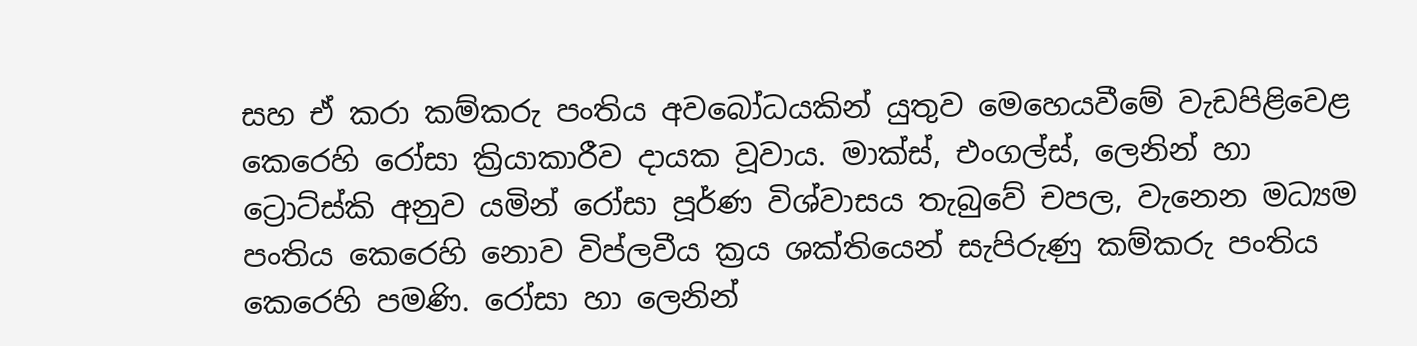සහ ඒ කරා කම්කරු පංතිය අවබෝධයකින් යුතුව මෙහෙයවීමේ වැඩපිළිවෙළ කෙරෙහි රෝසා ක්‍රියාකාරීව දායක වූවාය. මාක්ස්, එංගල්ස්, ලෙනින් හා ට්‍රොට්ස්කි අනුව යමින් රෝසා පූර්ණ විශ්වාසය තැබුවේ චපල, වැනෙන මධ්‍යම පංතිය කෙරෙහි නොව විප්ලවීය ක්‍රය ශක්තියෙන් සැපිරුණු කම්කරු පංතිය කෙරෙහි පමණි. රෝසා හා ලෙනින්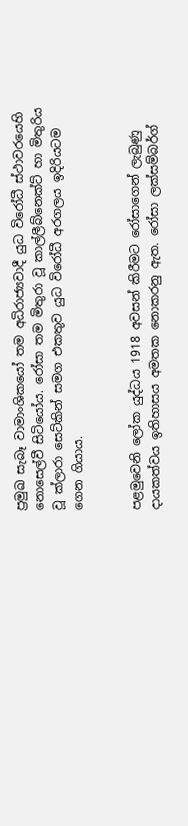ප්‍රමුඛ සැබෑ වාමාංශිකයෝ තම අධිරාජ්‍යවාදී යුධ විරෝධී ස්ථාවරයෙහි නොසෙල්වී සිටියෝය. රෝසා තම මිතුරා වූ කාල්ලීබ්නෙක්ට් හා මිතුරිය වූ ක්ලාරා සෙට්කින් සමග එකතුව යුධ විරෝධී අරගලය ඉදිරියටම ගෙන ගියාය.


පළමුවෙනි ලෝක යුද්ධය 1918 අවසන් කිරීමට රෝසාගෙන් ලැබුණු දායකත්වය ඉතිහාසය අමතක නොකරනු ඇත. රෝසා ලක්සම්බර්ග්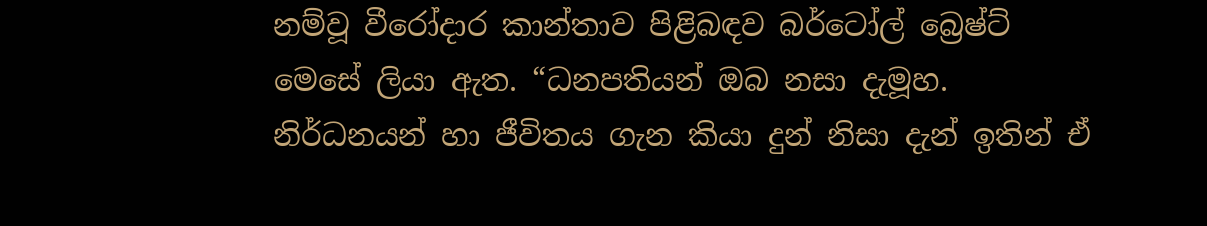නම්වූ වීරෝදාර කාන්තාව පිළිබඳව බර්ටෝල් බ්‍රෙෂ්ට් මෙසේ ලියා ඇත. “ධනපතියන් ඔබ නසා දැමූහ. නිර්ධනයන් හා ජීවිතය ගැන කියා දුන් නිසා දැන් ඉතින් ඒ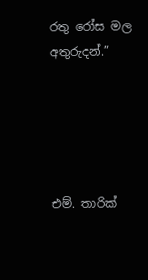රතු රෝස මල අතුරුදන්.”





එම්. තාරික්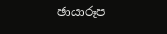ඡායාරූප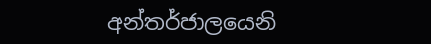අන්තර්ජාලයෙනි